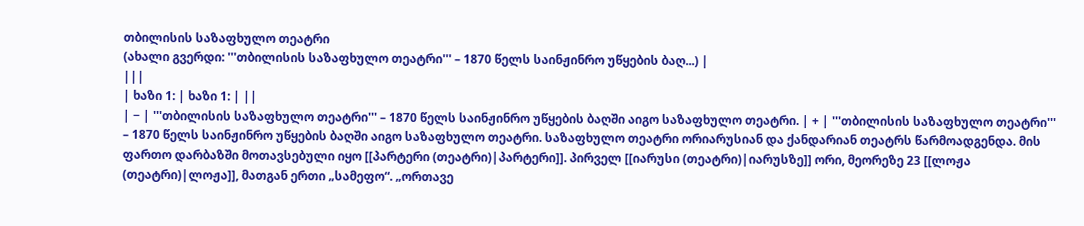თბილისის საზაფხულო თეატრი
(ახალი გვერდი: '''თბილისის საზაფხულო თეატრი''' – 1870 წელს საინჟინრო უწყების ბაღ...) |
|||
| ხაზი 1: | ხაზი 1: | ||
| − | '''თბილისის საზაფხულო თეატრი''' – 1870 წელს საინჟინრო უწყების ბაღში აიგო საზაფხულო თეატრი. | + | '''თბილისის საზაფხულო თეატრი''' – 1870 წელს საინჟინრო უწყების ბაღში აიგო საზაფხულო თეატრი. საზაფხულო თეატრი ორიარუსიან და ქანდარიან თეატრს წარმოადგენდა. მის ფართო დარბაზში მოთავსებული იყო [[პარტერი (თეატრი)|პარტერი]]. პირველ [[იარუსი (თეატრი)|იარუსზე]] ორი, მეორეზე 23 [[ლოჟა (თეატრი)|ლოჟა]], მათგან ერთი „სამეფო“. „ორთავე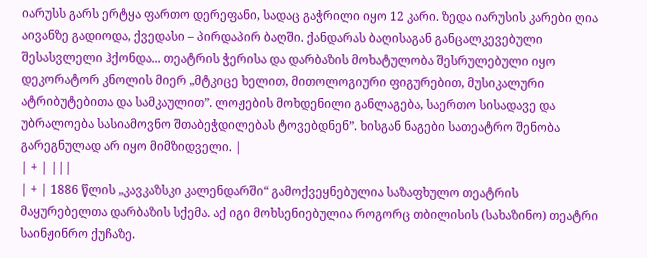იარუსს გარს ერტყა ფართო დერეფანი, სადაც გაჭრილი იყო 12 კარი. ზედა იარუსის კარები ღია აივანზე გადიოდა, ქვედასი – პირდაპირ ბაღში. ქანდარას ბაღისაგან განცალკევებული შესასვლელი ჰქონდა... თეატრის ჭერისა და დარბაზის მოხატულობა შესრულებული იყო დეკორატორ კნოლის მიერ „მტკიცე ხელით, მითოლოგიური ფიგურებით, მუსიკალური ატრიბუტებითა და სამკაულით”. ლოჟების მოხდენილი განლაგება, საერთო სისადავე და უბრალოება სასიამოვნო შთაბეჭდილებას ტოვებდნენ”. ხისგან ნაგები სათეატრო შენობა გარეგნულად არ იყო მიმზიდველი. |
| + | |||
| + | 1886 წლის „კავკაზსკი კალენდარში“ გამოქვეყნებულია საზაფხულო თეატრის მაყურებელთა დარბაზის სქემა. აქ იგი მოხსენიებულია როგორც თბილისის (სახაზინო) თეატრი საინჟინრო ქუჩაზე.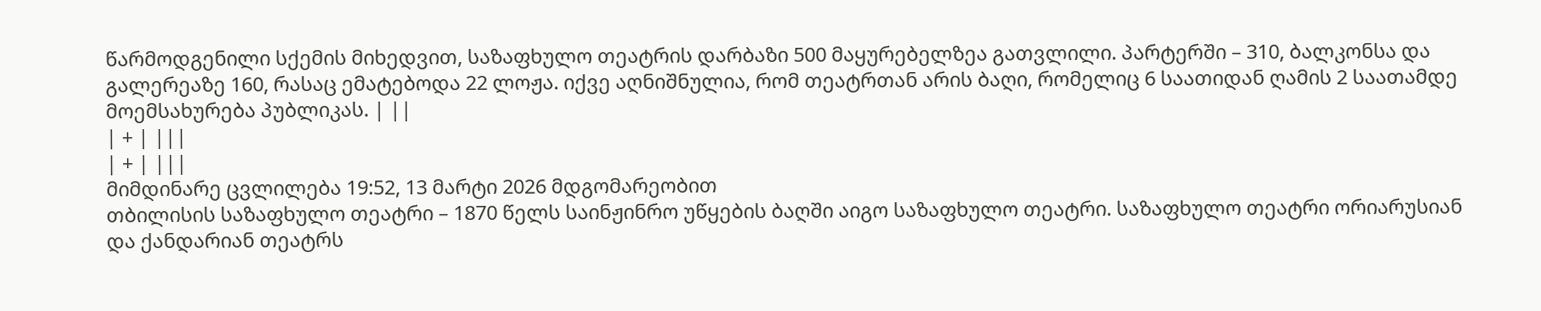წარმოდგენილი სქემის მიხედვით, საზაფხულო თეატრის დარბაზი 500 მაყურებელზეა გათვლილი. პარტერში – 310, ბალკონსა და გალერეაზე 160, რასაც ემატებოდა 22 ლოჟა. იქვე აღნიშნულია, რომ თეატრთან არის ბაღი, რომელიც 6 საათიდან ღამის 2 საათამდე მოემსახურება პუბლიკას. | ||
| + | |||
| + | |||
მიმდინარე ცვლილება 19:52, 13 მარტი 2026 მდგომარეობით
თბილისის საზაფხულო თეატრი – 1870 წელს საინჟინრო უწყების ბაღში აიგო საზაფხულო თეატრი. საზაფხულო თეატრი ორიარუსიან და ქანდარიან თეატრს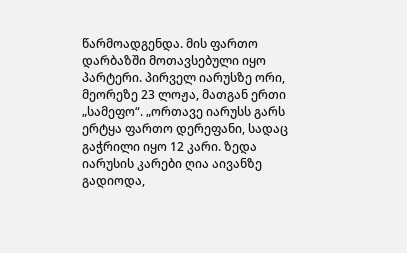წარმოადგენდა. მის ფართო დარბაზში მოთავსებული იყო პარტერი. პირველ იარუსზე ორი, მეორეზე 23 ლოჟა, მათგან ერთი „სამეფო“. „ორთავე იარუსს გარს ერტყა ფართო დერეფანი, სადაც გაჭრილი იყო 12 კარი. ზედა იარუსის კარები ღია აივანზე გადიოდა,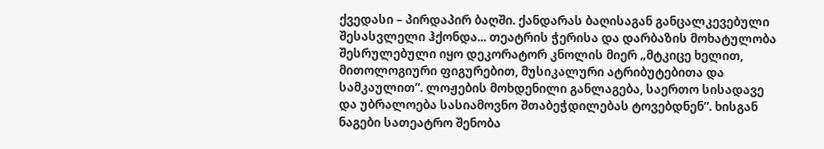ქვედასი – პირდაპირ ბაღში. ქანდარას ბაღისაგან განცალკევებული შესასვლელი ჰქონდა... თეატრის ჭერისა და დარბაზის მოხატულობა შესრულებული იყო დეკორატორ კნოლის მიერ „მტკიცე ხელით, მითოლოგიური ფიგურებით, მუსიკალური ატრიბუტებითა და სამკაულით”. ლოჟების მოხდენილი განლაგება, საერთო სისადავე და უბრალოება სასიამოვნო შთაბეჭდილებას ტოვებდნენ”. ხისგან ნაგები სათეატრო შენობა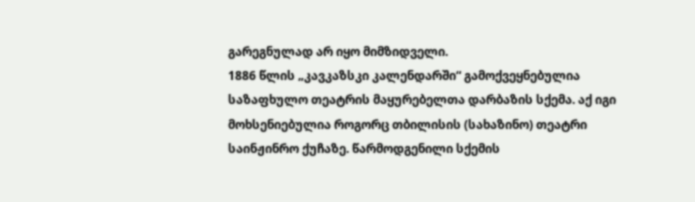გარეგნულად არ იყო მიმზიდველი.
1886 წლის „კავკაზსკი კალენდარში“ გამოქვეყნებულია საზაფხულო თეატრის მაყურებელთა დარბაზის სქემა. აქ იგი მოხსენიებულია როგორც თბილისის (სახაზინო) თეატრი საინჟინრო ქუჩაზე. წარმოდგენილი სქემის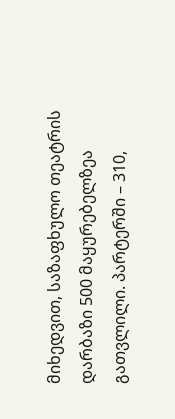მიხედვით, საზაფხულო თეატრის დარბაზი 500 მაყურებელზეა გათვლილი. პარტერში – 310,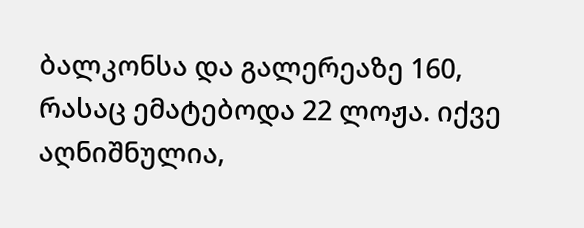ბალკონსა და გალერეაზე 160, რასაც ემატებოდა 22 ლოჟა. იქვე აღნიშნულია,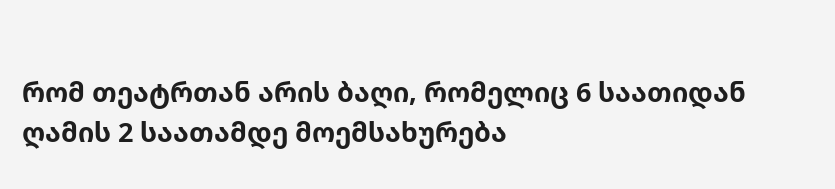რომ თეატრთან არის ბაღი, რომელიც 6 საათიდან ღამის 2 საათამდე მოემსახურება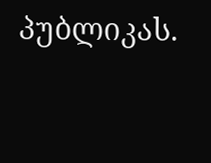პუბლიკას.